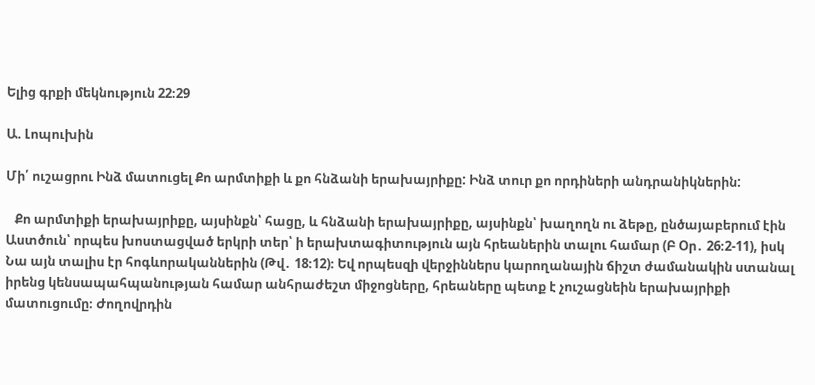Ելից գրքի մեկնություն 22։29

Ա. Լոպուխին

Մի՛ ուշացրու Ինձ մատուցել Քո արմտիքի և քո հնձանի երախայրիքը: Ինձ տուր քո որդիների անդրանիկներին:

   Քո արմտիքի երախայրիքը, այսինքն՝ հացը, և հնձանի երախայրիքը, այսինքն՝ խաղողն ու ձեթը, ընծայաբերում էին Աստծուն՝ որպես խոստացված երկրի տեր՝ ի երախտագիտություն այն հրեաներին տալու համար (Բ Օր․ 26։2-11), իսկ Նա այն տալիս էր հոգևորականներին (Թվ․ 18։12)։ Եվ որպեսզի վերջիններս կարողանային ճիշտ ժամանակին ստանալ իրենց կենսապահպանության համար անհրաժեշտ միջոցները, հրեաները պետք է չուշացնեին երախայրիքի մատուցումը։ Ժողովրդին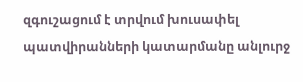զգուշացում է տրվում խուսափել պատվիրանների կատարմանը անլուրջ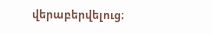վերաբերվելուց։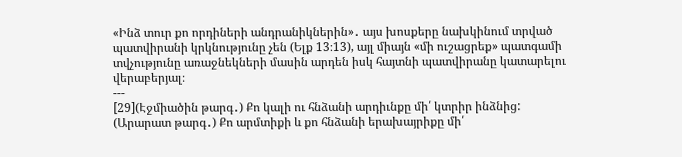«Ինձ տուր քո որդիների անդրանիկներին»․ այս խոսքերը նախկինում տրված պատվիրանի կրկնությունը չեն (Ելք 13։13), այլ միայն «մի ուշացրեք» պատգամի տվչությունը առաջնեկների մասին արդեն իսկ հայտնի պատվիրանը կատարելու վերաբերյալ։
---
[29](Էջմիածին թարգ․) Քո կալի ու հնձանի արդիւնքը մի՛ կտրիր ինձնից:
(Արարատ թարգ․) Քո արմտիքի և քո հնձանի երախայրիքը մի՛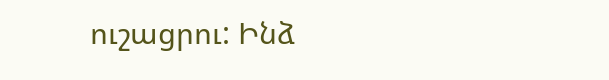ուշացրու: Ինձ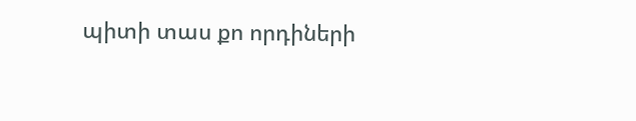պիտի տաս քո որդիների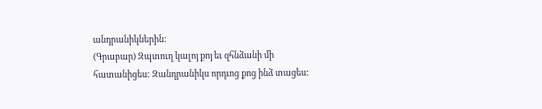անդրանիկներին:
(Գրաբար) Զպտուղ կալոյ քոյ եւ զհնձանի մի հատանիցես: Զանդրանիկս որդւոց քոց ինձ տացես: